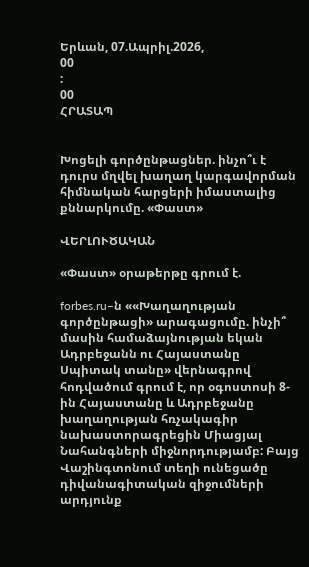Երևան, 07.Ապրիլ.2026,
00
:
00
ՀՐԱՏԱՊ


Խոցելի գործընթացներ. ինչո՞ւ է դուրս մղվել խաղաղ կարգավորման հիմնական հարցերի իմաստալից քննարկումը. «Փաստ»

ՎԵՐԼՈՒԾԱԿԱՆ

«Փաստ» օրաթերթը գրում է.

forbes.ru–ն ««Խաղաղության գործընթացի» արագացումը. ինչի՞ մասին համաձայնության եկան Ադրբեջանն ու Հայաստանը Սպիտակ տանը» վերնագրով հոդվածում գրում է, որ օգոստոսի 8-ին Հայաստանը և Ադրբեջանը խաղաղության հռչակագիր նախաստորագրեցին Միացյալ Նահանգների միջնորդությամբ: Բայց Վաշինգտոնում տեղի ունեցածը դիվանագիտական զիջումների արդյունք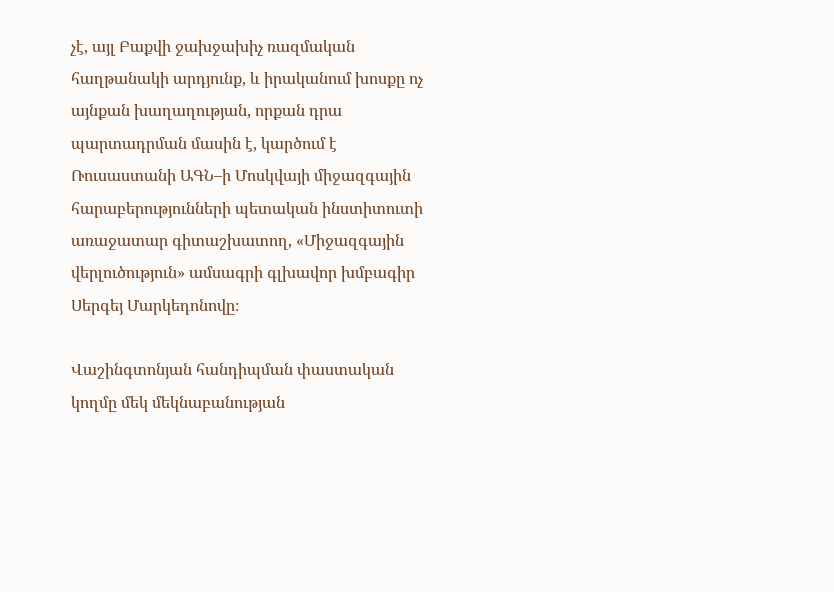չէ, այլ Բաքվի ջախջախիչ ռազմական հաղթանակի արդյունք, և իրականում խոսքը ոչ այնքան խաղաղության, որքան դրա պարտադրման մասին է, կարծում է Ռուսաստանի ԱԳՆ–ի Մոսկվայի միջազգային հարաբերությունների պետական ինստիտուտի առաջատար գիտաշխատող, «Միջազգային վերլուծություն» ամսագրի գլխավոր խմբագիր Սերգեյ Մարկեդոնովը։

Վաշինգտոնյան հանդիպման փաստական կողմը մեկ մեկնաբանության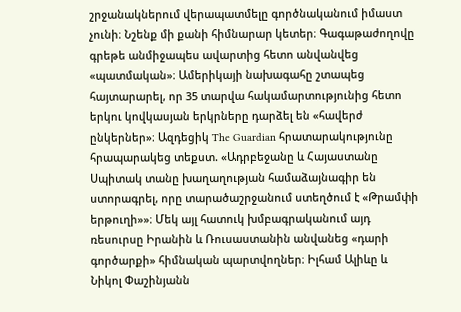շրջանակներում վերապատմելը գործնականում իմաստ չունի։ Նշենք մի քանի հիմնարար կետեր։ Գագաթաժողովը գրեթե անմիջապես ավարտից հետո անվանվեց «պատմական»։ Ամերիկայի նախագահը շտապեց հայտարարել, որ 35 տարվա հակամարտությունից հետո երկու կովկասյան երկրները դարձել են «հավերժ ընկերներ»։ Ազդեցիկ The Guardian հրատարակությունը հրապարակեց տեքստ. «Ադրբեջանը և Հայաստանը Սպիտակ տանը խաղաղության համաձայնագիր են ստորագրել, որը տարածաշրջանում ստեղծում է «Թրամփի երթուղի»»։ Մեկ այլ հատուկ խմբագրականում այդ ռեսուրսը Իրանին և Ռուսաստանին անվանեց «դարի գործարքի» հիմնական պարտվողներ։ Իլհամ Ալիևը և Նիկոլ Փաշինյանն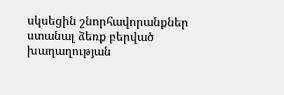սկսեցին շնորհավորանքներ ստանալ ձեռք բերված խաղաղության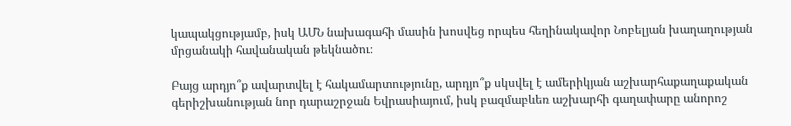կապակցությամբ, իսկ ԱՄՆ նախագահի մասին խոսվեց որպես հեղինակավոր Նոբելյան խաղաղության մրցանակի հավանական թեկնածու։

Բայց արդյո՞ք ավարտվել է հակամարտությունը, արդյո՞ք սկսվել է ամերիկյան աշխարհաքաղաքական գերիշխանության նոր դարաշրջան Եվրասիայում, իսկ բազմաբևեռ աշխարհի գաղափարը անորոշ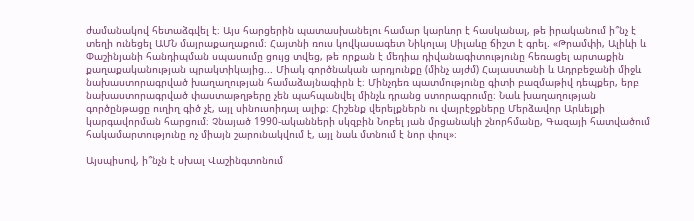ժամանակով հետաձգվել է։ Այս հարցերին պատասխանելու համար կարևոր է հասկանալ, թե իրականում ի՞նչ է տեղի ունեցել ԱՄՆ մայրաքաղաքում։ Հայտնի ռուս կովկասագետ Նիկոլայ Սիլաևը ճիշտ է գրել. «Թրամփի, Ալիևի և Փաշինյանի հանդիպման սպասումը ցույց տվեց, թե որքան է մեդիա դիվանագիտությունը հեռացել արտաքին քաղաքականության պրակտիկայից... Միակ գործնական արդյունքը (մինչ այժմ) Հայաստանի և Ադրբեջանի միջև նախաստորագրված խաղաղության համաձայնագիրն է։ Մինչդեռ պատմությունը գիտի բազմաթիվ դեպքեր, երբ նախաստորագրված փաստաթղթերը չեն պահպանվել մինչև դրանց ստորագրումը։ Նաև խաղաղության գործընթացը ուղիղ գիծ չէ, այլ սինուսոիդալ ալիք։ Հիշենք վերելքներն ու վայրէջքները Մերձավոր Արևելքի կարգավորման հարցում։ Չնայած 1990-ականների սկզբին Նոբել յան մրցանակի շնորհմանը, Գազայի հատվածում հակամարտությունը ոչ միայն շարունակվում է, այլ նաև մտնում է նոր փուլ»։

Այսպիսով, ի՞նչն է սխալ Վաշինգտոնում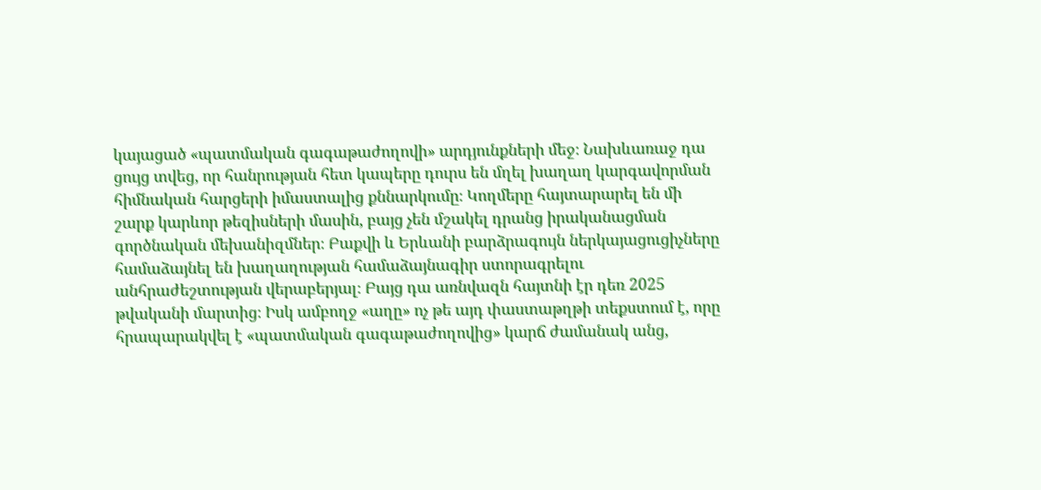կայացած «պատմական գագաթաժողովի» արդյունքների մեջ։ Նախևառաջ դա ցույց տվեց, որ հանրության հետ կապերը դուրս են մղել խաղաղ կարգավորման հիմնական հարցերի իմաստալից քննարկումը։ Կողմերը հայտարարել են մի շարք կարևոր թեզիսների մասին, բայց չեն մշակել դրանց իրականացման գործնական մեխանիզմներ։ Բաքվի և Երևանի բարձրագույն ներկայացուցիչները համաձայնել են խաղաղության համաձայնագիր ստորագրելու անհրաժեշտության վերաբերյալ։ Բայց դա առնվազն հայտնի էր դեռ 2025 թվականի մարտից։ Իսկ ամբողջ «աղը» ոչ թե այդ փաստաթղթի տեքստում է, որը հրապարակվել է «պատմական գագաթաժողովից» կարճ ժամանակ անց,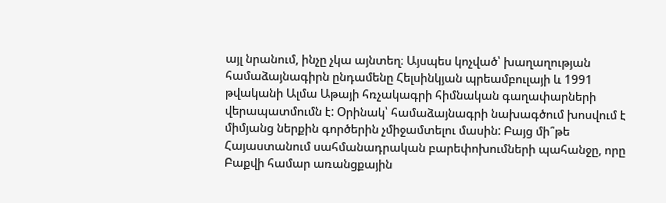այլ նրանում, ինչը չկա այնտեղ։ Այսպես կոչված՝ խաղաղության համաձայնագիրն ընդամենը Հելսինկյան պրեամբուլայի և 1991 թվականի Ալմա Աթայի հռչակագրի հիմնական գաղափարների վերապատմումն է: Օրինակ՝ համաձայնագրի նախագծում խոսվում է միմյանց ներքին գործերին չմիջամտելու մասին: Բայց մի՞թե Հայաստանում սահմանադրական բարեփոխումների պահանջը, որը Բաքվի համար առանցքային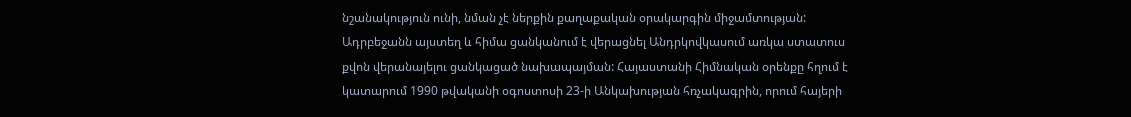նշանակություն ունի, նման չէ ներքին քաղաքական օրակարգին միջամտության: Ադրբեջանն այստեղ և հիմա ցանկանում է վերացնել Անդրկովկասում առկա ստատուս քվոն վերանայելու ցանկացած նախապայման: Հայաստանի Հիմնական օրենքը հղում է կատարում 1990 թվականի օգոստոսի 23-ի Անկախության հռչակագրին, որում հայերի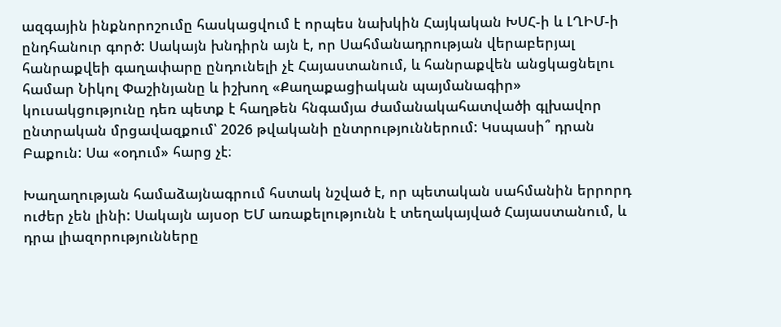ազգային ինքնորոշումը հասկացվում է որպես նախկին Հայկական ԽՍՀ-ի և ԼՂԻՄ-ի ընդհանուր գործ: Սակայն խնդիրն այն է, որ Սահմանադրության վերաբերյալ հանրաքվեի գաղափարը ընդունելի չէ Հայաստանում, և հանրաքվեն անցկացնելու համար Նիկոլ Փաշինյանը և իշխող «Քաղաքացիական պայմանագիր» կուսակցությունը դեռ պետք է հաղթեն հնգամյա ժամանակահատվածի գլխավոր ընտրական մրցավազքում՝ 2026 թվականի ընտրություններում: Կսպասի՞ դրան Բաքուն: Սա «օդում» հարց չէ։

Խաղաղության համաձայնագրում հստակ նշված է, որ պետական սահմանին երրորդ ուժեր չեն լինի: Սակայն այսօր ԵՄ առաքելությունն է տեղակայված Հայաստանում, և դրա լիազորությունները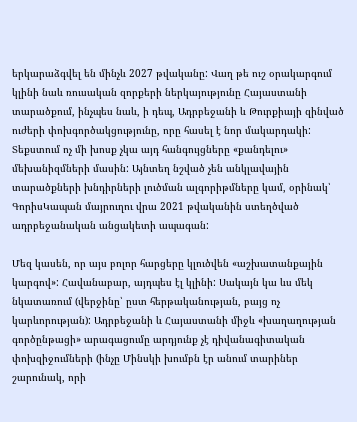երկարաձգվել են մինչև 2027 թվականը: Վաղ թե ուշ օրակարգում կլինի նաև ռուսական զորքերի ներկայությունը Հայաստանի տարածքում, ինչպես նաև, ի դեպ, Ադրբեջանի և Թուրքիայի զինված ուժերի փոխգործակցությունը, որը հասել է նոր մակարդակի: Տեքստում ոչ մի խոսք չկա այդ հանգույցները «քանդելու» մեխանիզմների մասին: Այնտեղ նշված չեն անկլավային տարածքների խնդիրների լուծման ալգորիթմները կամ, օրինակ՝ ԳորիսԿապան մայրուղու վրա 2021 թվականին ստեղծված ադրբեջանական անցակետի ապագան:

Մեզ կասեն, որ այս բոլոր հարցերը կլուծվեն «աշխատանքային կարգով»: Հավանաբար, այդպես էլ կլինի: Սակայն կա ևս մեկ նկատառում (վերջինը՝ ըստ հերթականության, բայց ոչ կարևորության): Ադրբեջանի և Հայաստանի միջև «խաղաղության գործընթացի» արագացումը արդյունք չէ դիվանագիտական փոխզիջումների (ինչը Մինսկի խումբն էր անում տարիներ շարունակ, որի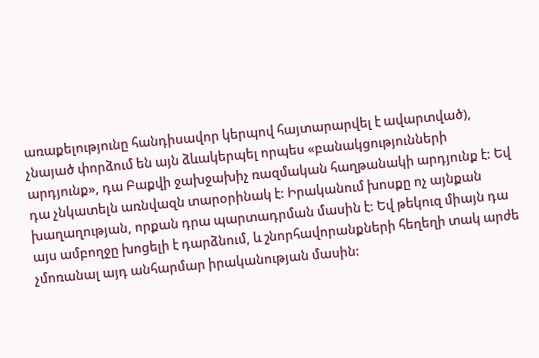առաքելությունը հանդիսավոր կերպով հայտարարվել է ավարտված), չնայած փորձում են այն ձևակերպել որպես «բանակցությունների արդյունք», դա Բաքվի ջախջախիչ ռազմական հաղթանակի արդյունք է: Եվ դա չնկատելն առնվազն տարօրինակ է: Իրականում խոսքը ոչ այնքան խաղաղության, որքան դրա պարտադրման մասին է: Եվ թեկուզ միայն դա այս ամբողջը խոցելի է դարձնում, և շնորհավորանքների հեղեղի տակ արժե չմոռանալ այդ անհարմար իրականության մասին: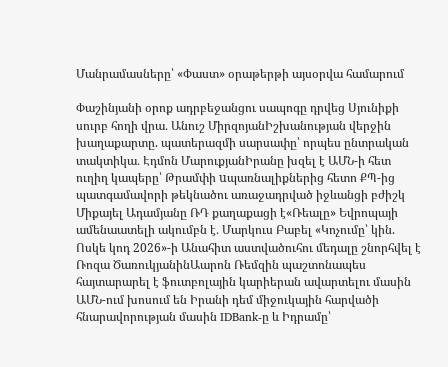Մանրամասները՝ «Փաստ» օրաթերթի այսօրվա համարում

Փաշինյանի օրոք ադրբեջանցու սապոգը դրվեց Սյունիքի սուրբ հողի վրա․ Անուշ ՄիրզոյանԻշխանության վերջին խաղաքարտը. պատերազմի սարսափը՝ որպես ընտրական տակտիկա․ Էդմոն ՄարուքյանԻրանը խզել է ԱՄՆ-ի հետ ուղիղ կապերը՝ Թրամփի uպառնալիքներից հետո ՔՊ-ից պատգամավորի թեկնածու առաջադրված իջևանցի բժիշկ Միքայել Ադամյանը ՌԴ քաղաքացի է«Ռեալը» Եվրոպայի ամենաատելի ակումբն է․ Մարկուս Բաբել «Կոչումը՝ կին. Ոսկե կոդ 2026»-ի Անահիտ աստվածուհու մեդալը շնորհվել է Ռոզա ԾառուկյանինԱարոն Ռեմզին պաշտոնապես հայտարարել է ֆուտբոլային կարիերան ավարտելու մասին ԱՄՆ-ում խոսում են Իրանի դեմ միջուկային հարվածի հնարավորության մասին IDBank-ը և Իդրամը՝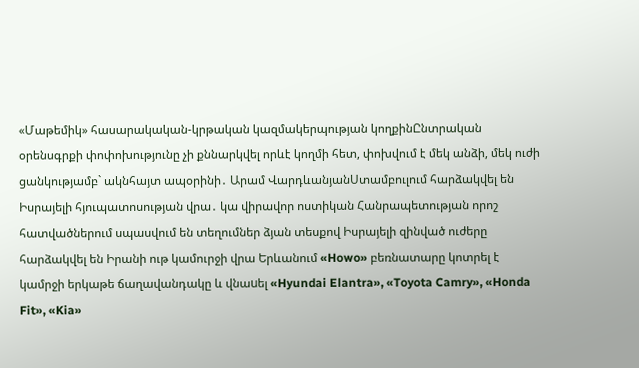«Մաթեմիկ» հասարակական-կրթական կազմակերպության կողքինԸնտրական օրենսգրքի փոփոխությունը չի քննարկվել որևէ կողմի հետ, փոխվում է մեկ անձի, մեկ ուժի ցանկությամբ` ակնհայտ ապօրինի․ Արամ ՎարդևանյանՍտամբուլում հարձակվել են Իսրայելի հյուպատոսության վրա․ կա վիրավոր ոստիկան Հանրապետության որոշ հատվածներում սպասվում են տեղումներ ձյան տեսքով Իսրայելի զինված ուժերը հարձակվել են Իրանի ութ կամուրջի վրա Երևանում «Howo» բեռնատարը կոտրել է կամրջի երկաթե ճաղավանդակը և վնաuել «Hyundai Elantra», «Toyota Camry», «Honda Fit», «Kia»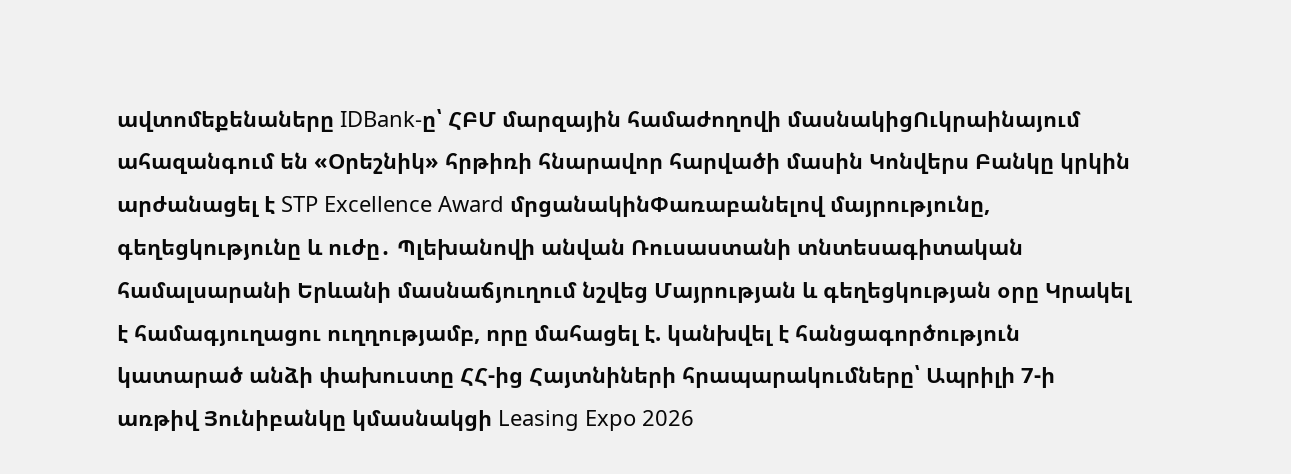ավտոմեքենաները IDBank-ը՝ ՀԲՄ մարզային համաժողովի մասնակիցՈւկրաինայում ահազանգում են «Օրեշնիկ» հրթիռի հնարավոր հարվածի մասին Կոնվերս Բանկը կրկին արժանացել է STP Excellence Award մրցանակինՓառաբանելով մայրությունը, գեղեցկությունը և ուժը․ Պլեխանովի անվան Ռուսաստանի տնտեսագիտական համալսարանի Երևանի մասնաճյուղում նշվեց Մայրության և գեղեցկության օրը Կրակել է համագյուղացու ուղղությամբ, որը մահացել է. կանխվել է հանցագործություն կատարած անձի փախուստը ՀՀ-ից Հայտնիների հրապարակումները՝ Ապրիլի 7-ի առթիվ Յունիբանկը կմասնակցի Leasing Expo 2026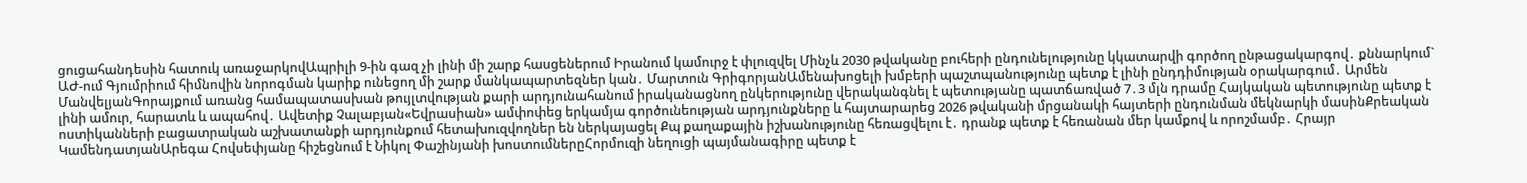ցուցահանդեսին հատուկ առաջարկովԱպրիլի 9-ին գազ չի լինի մի շարք հասցեներում Իրանում կամուրջ է փլուզվել Մինչև 2030 թվականը բուհերի ընդունելությունը կկատարվի գործող ընթացակարգով․ քննարկում` ԱԺ-ում Գյումրիում հիմնովին նորոգման կարիք ունեցող մի շարք մանկապարտեզներ կան․ Մարտուն ԳրիգորյանԱմենախոցելի խմբերի պաշտպանությունը պետք է լինի ընդդիմության օրակարգում․ Արմեն ՄանվելյանԳորայքում առանց համապատասխան թույլտվության քարի արդյունահանում իրականացնող ընկերությունը վերականգնել է պետությանը պատճառված 7․3 մլն դրամը Հայկական պետությունը պետք է լինի ամուր, հարատև և ապահով․ Ավետիք Չալաբյան«Եվրասիան» ամփոփեց երկամյա գործունեության արդյունքները և հայտարարեց 2026 թվականի մրցանակի հայտերի ընդունման մեկնարկի մասինՔրեական ոստիկանների բացատրական աշխատանքի արդյունքում հետախուզվողներ են ներկայացել Քպ քաղաքային իշխանությունը հեռացվելու է․ դրանք պետք է հեռանան մեր կամքով և որոշմամբ․ Հրայր ԿամենդատյանԱրեգա Հովսեփյանը հիշեցնում է Նիկոլ Փաշինյանի խոստումներըՀորմուզի նեղուցի պայմանագիրը պետք է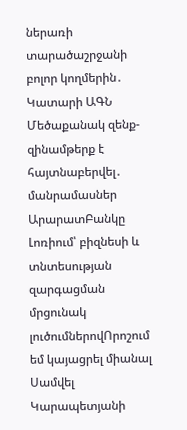ներառի տարածաշրջանի բոլոր կողմերին․ Կատարի ԱԳՆ Մեծաքանակ զենք-զինամթերք է հայտնաբերվել․ մանրամասներ ԱրարատԲանկը Լոռիում՝ բիզնեսի և տնտեսության զարգացման մրցունակ լուծումներովՈրոշում եմ կայացրել միանալ Սամվել Կարապետյանի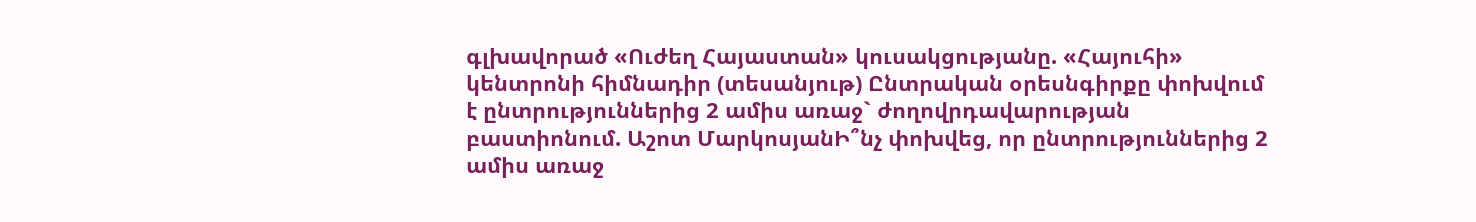գլխավորած «Ուժեղ Հայաստան» կուսակցությանը. «Հայուհի» կենտրոնի հիմնադիր (տեսանյութ) Ընտրական օրեսնգիրքը փոխվում է ընտրություններից 2 ամիս առաջ` ժողովրդավարության բաստիոնում. Աշոտ ՄարկոսյանԻ՞նչ փոխվեց, որ ընտրություններից 2 ամիս առաջ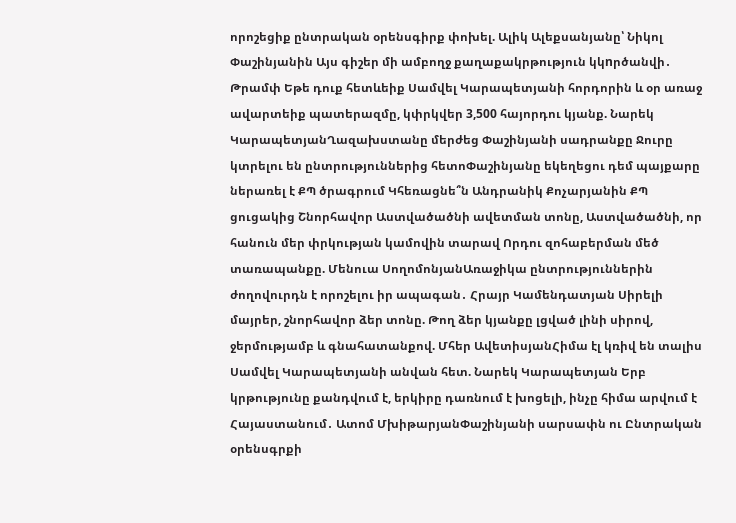որոշեցիք ընտրական օրենսգիրք փոխել. Ալիկ Ալեքսանյանը՝ Նիկոլ Փաշինյանին Այս գիշեր մի ամբողջ քաղաքակրթություն կկnրծանվի․ Թրամփ Եթե դուք հետևեիք Սամվել Կարապետյանի հորդորին և օր առաջ ավարտեիք պատերազմը, կփրկվեր 3,500 հայորդու կյանք. Նարեկ ԿարապետյանՂազախստանը մերժեց Փաշինյանի սադրանքը Ջուրը կտրելու են ընտրություններից հետոՓաշինյանը եկեղեցու դեմ պայքարը ներառել է ՔՊ ծրագրում Կհեռացնե՞ն Անդրանիկ Քոչարյանին ՔՊ ցուցակից Շնորհավոր Աստվածածնի ավետման տոնը, Աստվածածնի, որ հանուն մեր փրկության կամովին տարավ Որդու զոհաբերման մեծ տառապանքը. Մենուա ՍողոմոնյանԱռաջիկա ընտրություններին ժողովուրդն է որոշելու իր ապագան․ Հրայր Կամենդատյան Սիրելի մայրեր, շնորհավոր ձեր տոնը. Թող ձեր կյանքը լցված լինի սիրով, ջերմությամբ և գնահատանքով. Մհեր ԱվետիսյանՀիմա էլ կռիվ են տալիս Սամվել Կարապետյանի անվան հետ. Նարեկ Կարապետյան Երբ կրթությունը քանդվում է, երկիրը դառնում է խոցելի, ինչը հիմա արվում է Հայաստանում․ Ատոմ ՄխիթարյանՓաշինյանի սարսափն ու Ընտրական օրենսգրքի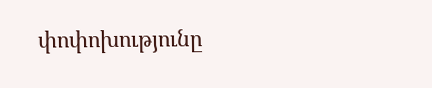փոփոխությունը